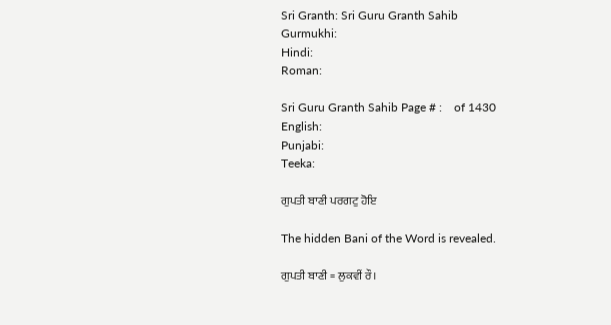Sri Granth: Sri Guru Granth Sahib
Gurmukhi:
Hindi:
Roman:

Sri Guru Granth Sahib Page # :    of 1430
English:
Punjabi:
Teeka:

ਗੁਪਤੀ ਬਾਣੀ ਪਰਗਟੁ ਹੋਇ

The hidden Bani of the Word is revealed.

ਗੁਪਤੀ ਬਾਣੀ = ਲੁਕਵੀਂ ਰੌ।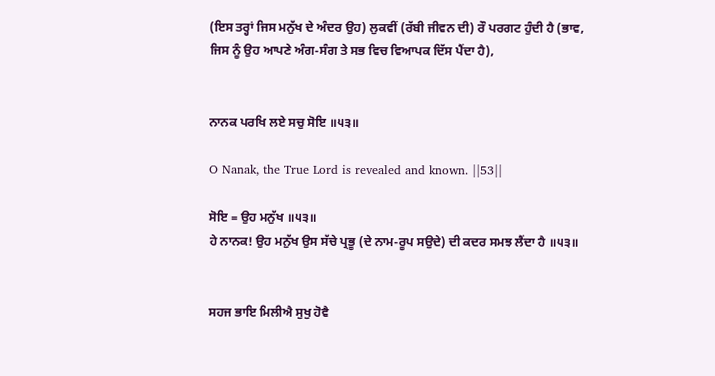(ਇਸ ਤਰ੍ਹਾਂ ਜਿਸ ਮਨੁੱਖ ਦੇ ਅੰਦਰ ਉਹ) ਲੁਕਵੀਂ (ਰੱਬੀ ਜੀਵਨ ਦੀ) ਰੌ ਪਰਗਟ ਹੁੰਦੀ ਹੈ (ਭਾਵ, ਜਿਸ ਨੂੰ ਉਹ ਆਪਣੇ ਅੰਗ-ਸੰਗ ਤੇ ਸਭ ਵਿਚ ਵਿਆਪਕ ਦਿੱਸ ਪੈਂਦਾ ਹੈ),


ਨਾਨਕ ਪਰਖਿ ਲਏ ਸਚੁ ਸੋਇ ॥੫੩॥

O Nanak, the True Lord is revealed and known. ||53||

ਸੋਇ = ਉਹ ਮਨੁੱਖ ॥੫੩॥
ਹੇ ਨਾਨਕ! ਉਹ ਮਨੁੱਖ ਉਸ ਸੱਚੇ ਪ੍ਰਭੂ (ਦੇ ਨਾਮ-ਰੂਪ ਸਉਦੇ) ਦੀ ਕਦਰ ਸਮਝ ਲੈਂਦਾ ਹੈ ॥੫੩॥


ਸਹਜ ਭਾਇ ਮਿਲੀਐ ਸੁਖੁ ਹੋਵੈ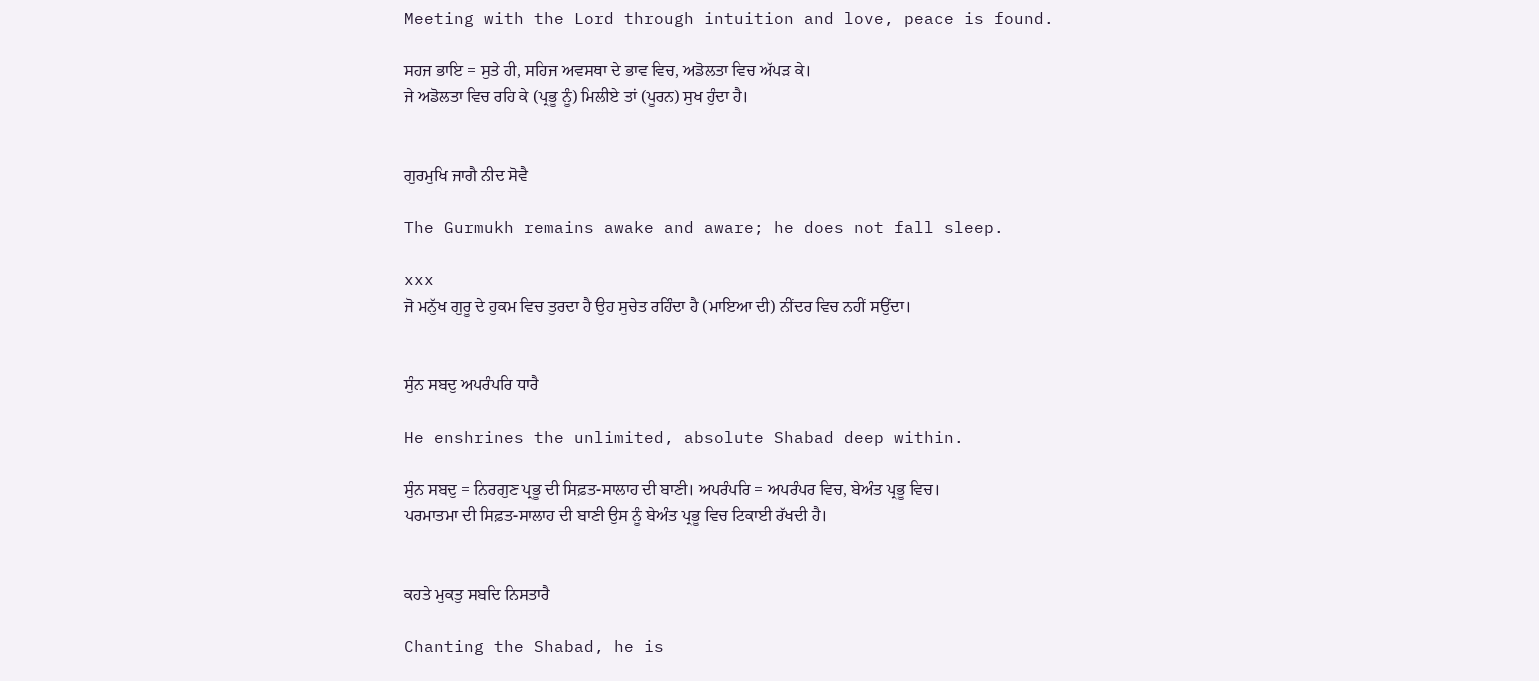Meeting with the Lord through intuition and love, peace is found.

ਸਹਜ ਭਾਇ = ਸੁਤੇ ਹੀ, ਸਹਿਜ ਅਵਸਥਾ ਦੇ ਭਾਵ ਵਿਚ, ਅਡੋਲਤਾ ਵਿਚ ਅੱਪੜ ਕੇ।
ਜੇ ਅਡੋਲਤਾ ਵਿਚ ਰਹਿ ਕੇ (ਪ੍ਰਭੂ ਨੂੰ) ਮਿਲੀਏ ਤਾਂ (ਪੂਰਨ) ਸੁਖ ਹੁੰਦਾ ਹੈ।


ਗੁਰਮੁਖਿ ਜਾਗੈ ਨੀਦ ਸੋਵੈ

The Gurmukh remains awake and aware; he does not fall sleep.

xxx
ਜੋ ਮਨੁੱਖ ਗੁਰੂ ਦੇ ਹੁਕਮ ਵਿਚ ਤੁਰਦਾ ਹੈ ਉਹ ਸੁਚੇਤ ਰਹਿੰਦਾ ਹੈ (ਮਾਇਆ ਦੀ) ਨੀਂਦਰ ਵਿਚ ਨਹੀਂ ਸਉਂਦਾ।


ਸੁੰਨ ਸਬਦੁ ਅਪਰੰਪਰਿ ਧਾਰੈ

He enshrines the unlimited, absolute Shabad deep within.

ਸੁੰਨ ਸਬਦੁ = ਨਿਰਗੁਣ ਪ੍ਰਭੂ ਦੀ ਸਿਫ਼ਤ-ਸਾਲਾਹ ਦੀ ਬਾਣੀ। ਅਪਰੰਪਰਿ = ਅਪਰੰਪਰ ਵਿਚ, ਬੇਅੰਤ ਪ੍ਰਭੂ ਵਿਚ।
ਪਰਮਾਤਮਾ ਦੀ ਸਿਫ਼ਤ-ਸਾਲਾਹ ਦੀ ਬਾਣੀ ਉਸ ਨੂੰ ਬੇਅੰਤ ਪ੍ਰਭੂ ਵਿਚ ਟਿਕਾਈ ਰੱਖਦੀ ਹੈ।


ਕਹਤੇ ਮੁਕਤੁ ਸਬਦਿ ਨਿਸਤਾਰੈ

Chanting the Shabad, he is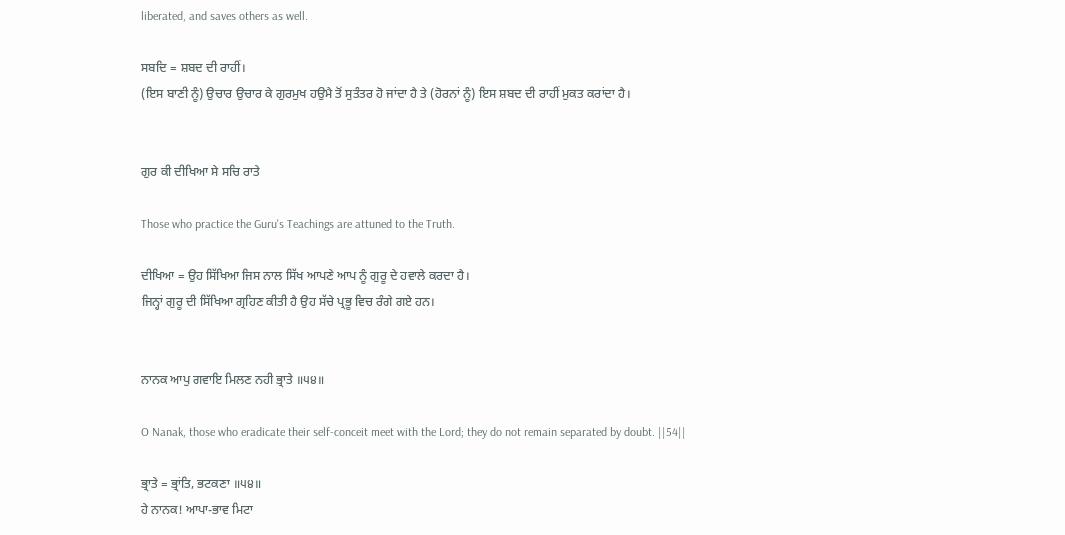liberated, and saves others as well.

ਸਬਦਿ = ਸ਼ਬਦ ਦੀ ਰਾਹੀਂ।
(ਇਸ ਬਾਣੀ ਨੂੰ) ਉਚਾਰ ਉਚਾਰ ਕੇ ਗੁਰਮੁਖ ਹਉਮੈ ਤੋਂ ਸੁਤੰਤਰ ਹੋ ਜਾਂਦਾ ਹੈ ਤੇ (ਹੋਰਨਾਂ ਨੂੰ) ਇਸ ਸ਼ਬਦ ਦੀ ਰਾਹੀਂ ਮੁਕਤ ਕਰਾਂਦਾ ਹੈ।


ਗੁਰ ਕੀ ਦੀਖਿਆ ਸੇ ਸਚਿ ਰਾਤੇ

Those who practice the Guru's Teachings are attuned to the Truth.

ਦੀਖਿਆ = ਉਹ ਸਿੱਖਿਆ ਜਿਸ ਨਾਲ ਸਿੱਖ ਆਪਣੇ ਆਪ ਨੂੰ ਗੁਰੂ ਦੇ ਹਵਾਲੇ ਕਰਦਾ ਹੈ।
ਜਿਨ੍ਹਾਂ ਗੁਰੂ ਦੀ ਸਿੱਖਿਆ ਗ੍ਰਹਿਣ ਕੀਤੀ ਹੈ ਉਹ ਸੱਚੇ ਪ੍ਰਭੂ ਵਿਚ ਰੰਗੇ ਗਏ ਹਨ।


ਨਾਨਕ ਆਪੁ ਗਵਾਇ ਮਿਲਣ ਨਹੀ ਭ੍ਰਾਤੇ ॥੫੪॥

O Nanak, those who eradicate their self-conceit meet with the Lord; they do not remain separated by doubt. ||54||

ਭ੍ਰਾਤੇ = ਭ੍ਰਾਂਤਿ, ਭਟਕਣਾ ॥੫੪॥
ਹੇ ਨਾਨਕ! ਆਪਾ-ਭਾਵ ਮਿਟਾ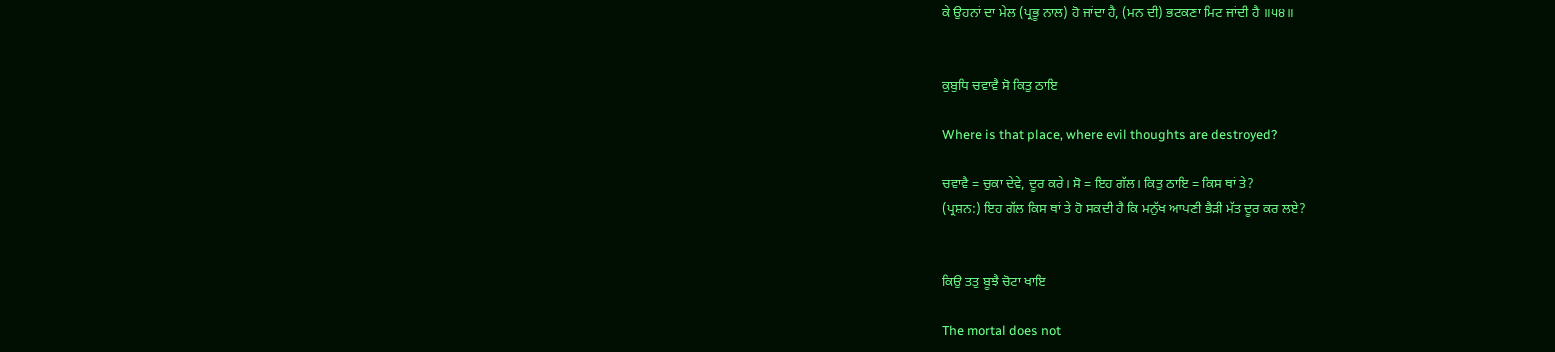ਕੇ ਉਹਨਾਂ ਦਾ ਮੇਲ (ਪ੍ਰਭੂ ਨਾਲ) ਹੋ ਜਾਂਦਾ ਹੈ, (ਮਨ ਦੀ) ਭਟਕਣਾ ਮਿਟ ਜਾਂਦੀ ਹੈ ॥੫੪॥


ਕੁਬੁਧਿ ਚਵਾਵੈ ਸੋ ਕਿਤੁ ਠਾਇ

Where is that place, where evil thoughts are destroyed?

ਚਵਾਵੈ = ਚੁਕਾ ਦੇਵੇ, ਦੂਰ ਕਰੇ। ਸੋ = ਇਹ ਗੱਲ। ਕਿਤੁ ਠਾਇ = ਕਿਸ ਥਾਂ ਤੇ?
(ਪ੍ਰਸ਼ਨ:) ਇਹ ਗੱਲ ਕਿਸ ਥਾਂ ਤੇ ਹੋ ਸਕਦੀ ਹੈ ਕਿ ਮਨੁੱਖ ਆਪਣੀ ਭੈੜੀ ਮੱਤ ਦੂਰ ਕਰ ਲਏ?


ਕਿਉ ਤਤੁ ਬੂਝੈ ਚੋਟਾ ਖਾਇ

The mortal does not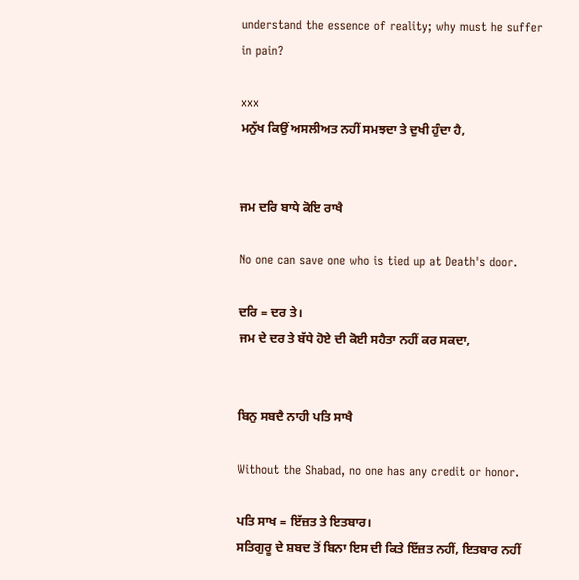understand the essence of reality; why must he suffer in pain?

xxx
ਮਨੁੱਖ ਕਿਉਂ ਅਸਲੀਅਤ ਨਹੀਂ ਸਮਝਦਾ ਤੇ ਦੁਖੀ ਹੁੰਦਾ ਹੈ,


ਜਮ ਦਰਿ ਬਾਧੇ ਕੋਇ ਰਾਖੈ

No one can save one who is tied up at Death's door.

ਦਰਿ = ਦਰ ਤੇ।
ਜਮ ਦੇ ਦਰ ਤੇ ਬੱਧੇ ਹੋਏ ਦੀ ਕੋਈ ਸਹੈਤਾ ਨਹੀਂ ਕਰ ਸਕਦਾ,


ਬਿਨੁ ਸਬਦੈ ਨਾਹੀ ਪਤਿ ਸਾਖੈ

Without the Shabad, no one has any credit or honor.

ਪਤਿ ਸਾਖ = ਇੱਜ਼ਤ ਤੇ ਇਤਬਾਰ।
ਸਤਿਗੁਰੂ ਦੇ ਸ਼ਬਦ ਤੋਂ ਬਿਨਾ ਇਸ ਦੀ ਕਿਤੇ ਇੱਜ਼ਤ ਨਹੀਂ, ਇਤਬਾਰ ਨਹੀਂ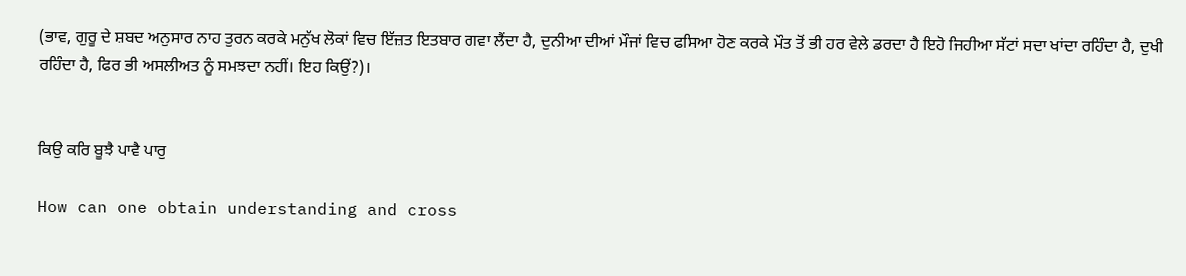(ਭਾਵ, ਗੁਰੂ ਦੇ ਸ਼ਬਦ ਅਨੁਸਾਰ ਨਾਹ ਤੁਰਨ ਕਰਕੇ ਮਨੁੱਖ ਲੋਕਾਂ ਵਿਚ ਇੱਜ਼ਤ ਇਤਬਾਰ ਗਵਾ ਲੈਂਦਾ ਹੈ, ਦੁਨੀਆ ਦੀਆਂ ਮੌਜਾਂ ਵਿਚ ਫਸਿਆ ਹੋਣ ਕਰਕੇ ਮੌਤ ਤੋਂ ਭੀ ਹਰ ਵੇਲੇ ਡਰਦਾ ਹੈ ਇਹੋ ਜਿਹੀਆ ਸੱਟਾਂ ਸਦਾ ਖਾਂਦਾ ਰਹਿੰਦਾ ਹੈ, ਦੁਖੀ ਰਹਿੰਦਾ ਹੈ, ਫਿਰ ਭੀ ਅਸਲੀਅਤ ਨੂੰ ਸਮਝਦਾ ਨਹੀਂ। ਇਹ ਕਿਉਂ?)।


ਕਿਉ ਕਰਿ ਬੂਝੈ ਪਾਵੈ ਪਾਰੁ

How can one obtain understanding and cross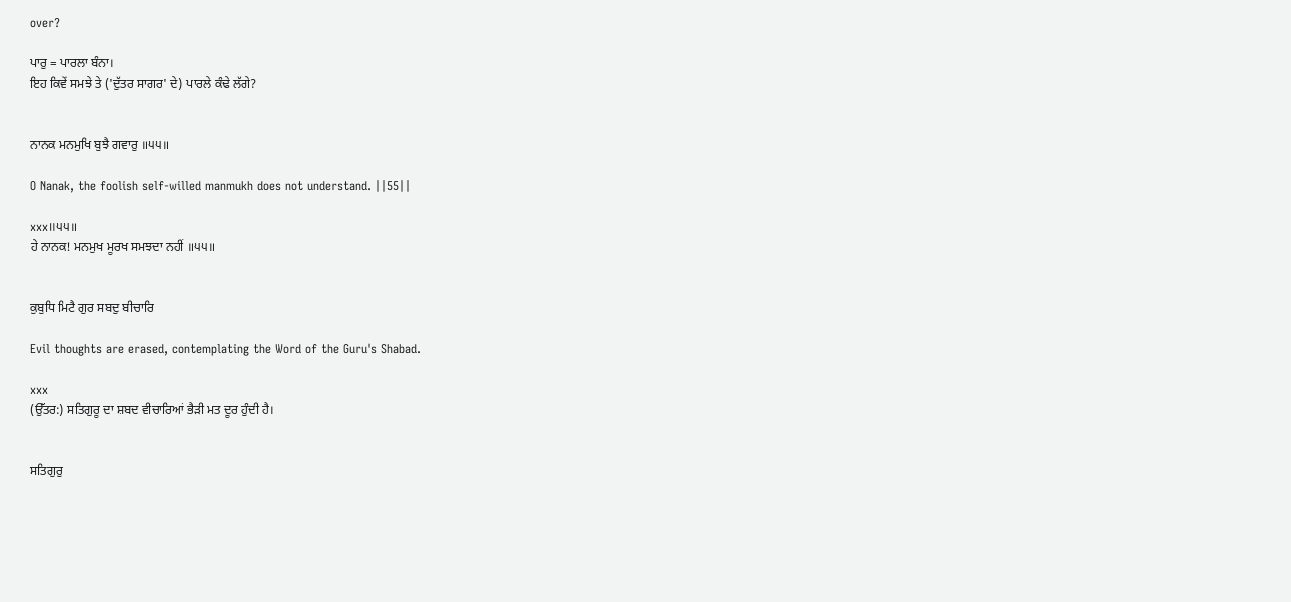over?

ਪਾਰੁ = ਪਾਰਲਾ ਬੰਨਾ।
ਇਹ ਕਿਵੇਂ ਸਮਝੇ ਤੇ ('ਦੁੱਤਰ ਸਾਗਰ' ਦੇ) ਪਾਰਲੇ ਕੰਢੇ ਲੱਗੇ?


ਨਾਨਕ ਮਨਮੁਖਿ ਬੁਝੈ ਗਵਾਰੁ ॥੫੫॥

O Nanak, the foolish self-willed manmukh does not understand. ||55||

xxx॥੫੫॥
ਹੇ ਨਾਨਕ! ਮਨਮੁਖ ਮੂਰਖ ਸਮਝਦਾ ਨਹੀਂ ॥੫੫॥


ਕੁਬੁਧਿ ਮਿਟੈ ਗੁਰ ਸਬਦੁ ਬੀਚਾਰਿ

Evil thoughts are erased, contemplating the Word of the Guru's Shabad.

xxx
(ਉੱਤਰ:) ਸਤਿਗੁਰੂ ਦਾ ਸ਼ਬਦ ਵੀਚਾਰਿਆਂ ਭੈੜੀ ਮਤ ਦੂਰ ਹੁੰਦੀ ਹੈ।


ਸਤਿਗੁਰੁ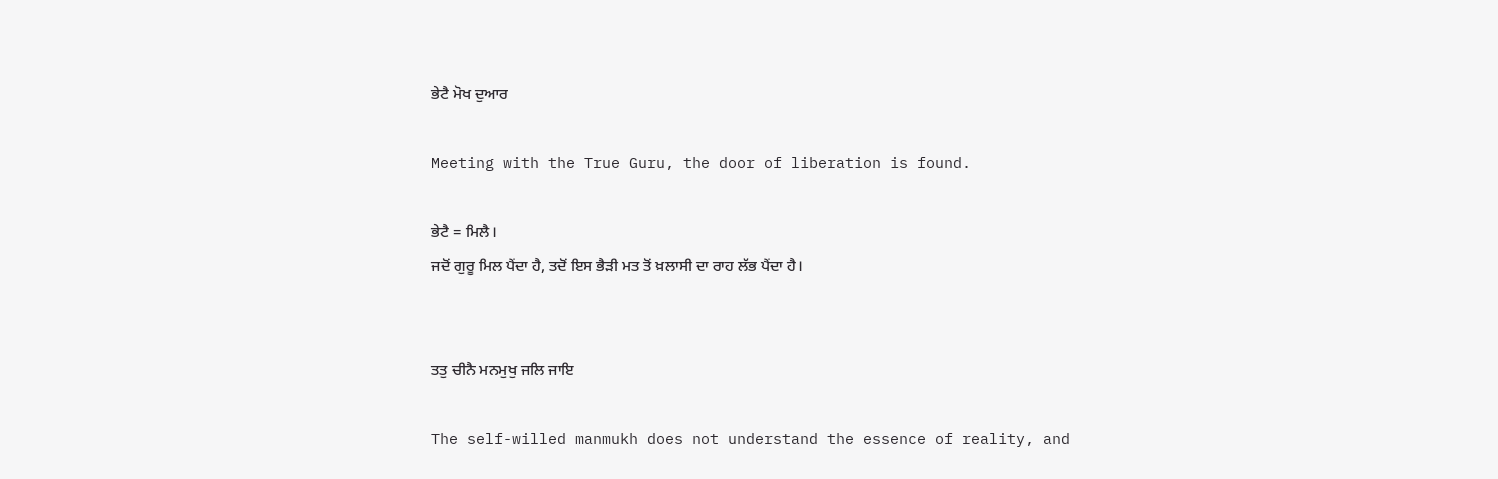ਭੇਟੈ ਮੋਖ ਦੁਆਰ

Meeting with the True Guru, the door of liberation is found.

ਭੇਟੈ = ਮਿਲੈ।
ਜਦੋਂ ਗੁਰੂ ਮਿਲ ਪੈਂਦਾ ਹੈ, ਤਦੋਂ ਇਸ ਭੈੜੀ ਮਤ ਤੋਂ ਖ਼ਲਾਸੀ ਦਾ ਰਾਹ ਲੱਭ ਪੈਂਦਾ ਹੈ।


ਤਤੁ ਚੀਨੈ ਮਨਮੁਖੁ ਜਲਿ ਜਾਇ

The self-willed manmukh does not understand the essence of reality, and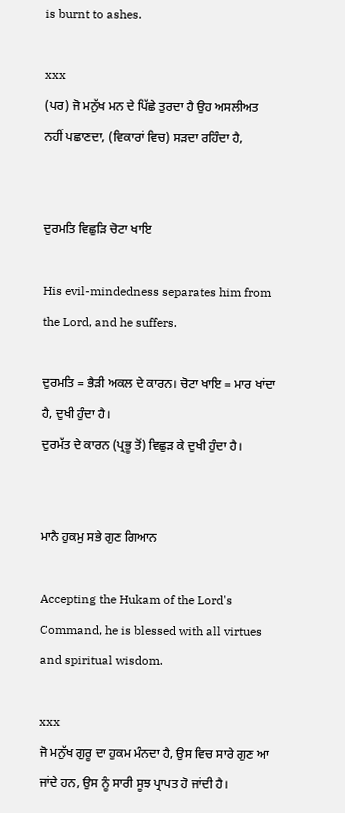is burnt to ashes.

xxx
(ਪਰ) ਜੋ ਮਨੁੱਖ ਮਨ ਦੇ ਪਿੱਛੇ ਤੁਰਦਾ ਹੈ ਉਹ ਅਸਲੀਅਤ ਨਹੀਂ ਪਛਾਣਦਾ, (ਵਿਕਾਰਾਂ ਵਿਚ) ਸੜਦਾ ਰਹਿੰਦਾ ਹੈ,


ਦੁਰਮਤਿ ਵਿਛੁੜਿ ਚੋਟਾ ਖਾਇ

His evil-mindedness separates him from the Lord, and he suffers.

ਦੁਰਮਤਿ = ਭੈੜੀ ਅਕਲ ਦੇ ਕਾਰਨ। ਚੋਟਾ ਖਾਇ = ਮਾਰ ਖਾਂਦਾ ਹੈ, ਦੁਖੀ ਹੁੰਦਾ ਹੈ।
ਦੁਰਮੱਤ ਦੇ ਕਾਰਨ (ਪ੍ਰਭੂ ਤੋਂ) ਵਿਛੁੜ ਕੇ ਦੁਖੀ ਹੁੰਦਾ ਹੈ।


ਮਾਨੈ ਹੁਕਮੁ ਸਭੇ ਗੁਣ ਗਿਆਨ

Accepting the Hukam of the Lord's Command, he is blessed with all virtues and spiritual wisdom.

xxx
ਜੋ ਮਨੁੱਖ ਗੁਰੂ ਦਾ ਹੁਕਮ ਮੰਨਦਾ ਹੈ, ਉਸ ਵਿਚ ਸਾਰੇ ਗੁਣ ਆ ਜਾਂਦੇ ਹਨ, ਉਸ ਨੂੰ ਸਾਰੀ ਸੂਝ ਪ੍ਰਾਪਤ ਹੋ ਜਾਂਦੀ ਹੈ।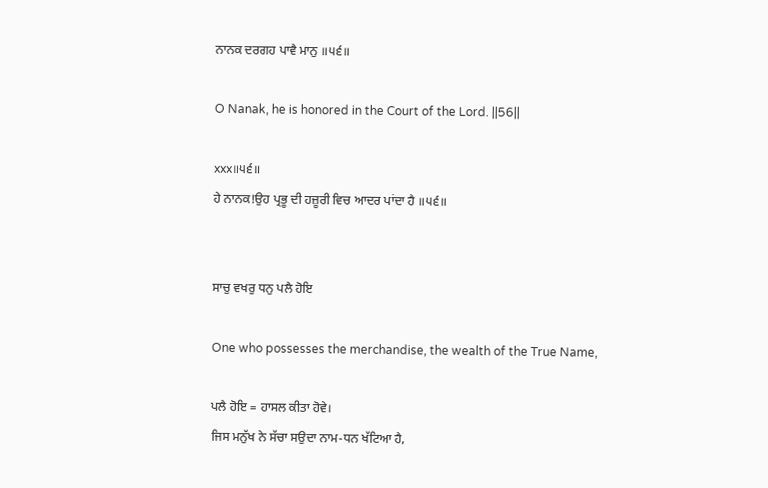ਨਾਨਕ ਦਰਗਹ ਪਾਵੈ ਮਾਨੁ ॥੫੬॥

O Nanak, he is honored in the Court of the Lord. ||56||

xxx॥੫੬॥
ਹੇ ਨਾਨਕ!ਉਹ ਪ੍ਰਭੂ ਦੀ ਹਜ਼ੂਰੀ ਵਿਚ ਆਦਰ ਪਾਂਦਾ ਹੈ ॥੫੬॥


ਸਾਚੁ ਵਖਰੁ ਧਨੁ ਪਲੈ ਹੋਇ

One who possesses the merchandise, the wealth of the True Name,

ਪਲੈ ਹੋਇ = ਹਾਸਲ ਕੀਤਾ ਹੋਵੇ।
ਜਿਸ ਮਨੁੱਖ ਨੇ ਸੱਚਾ ਸਉਦਾ ਨਾਮ-ਧਨ ਖੱਟਿਆ ਹੈ,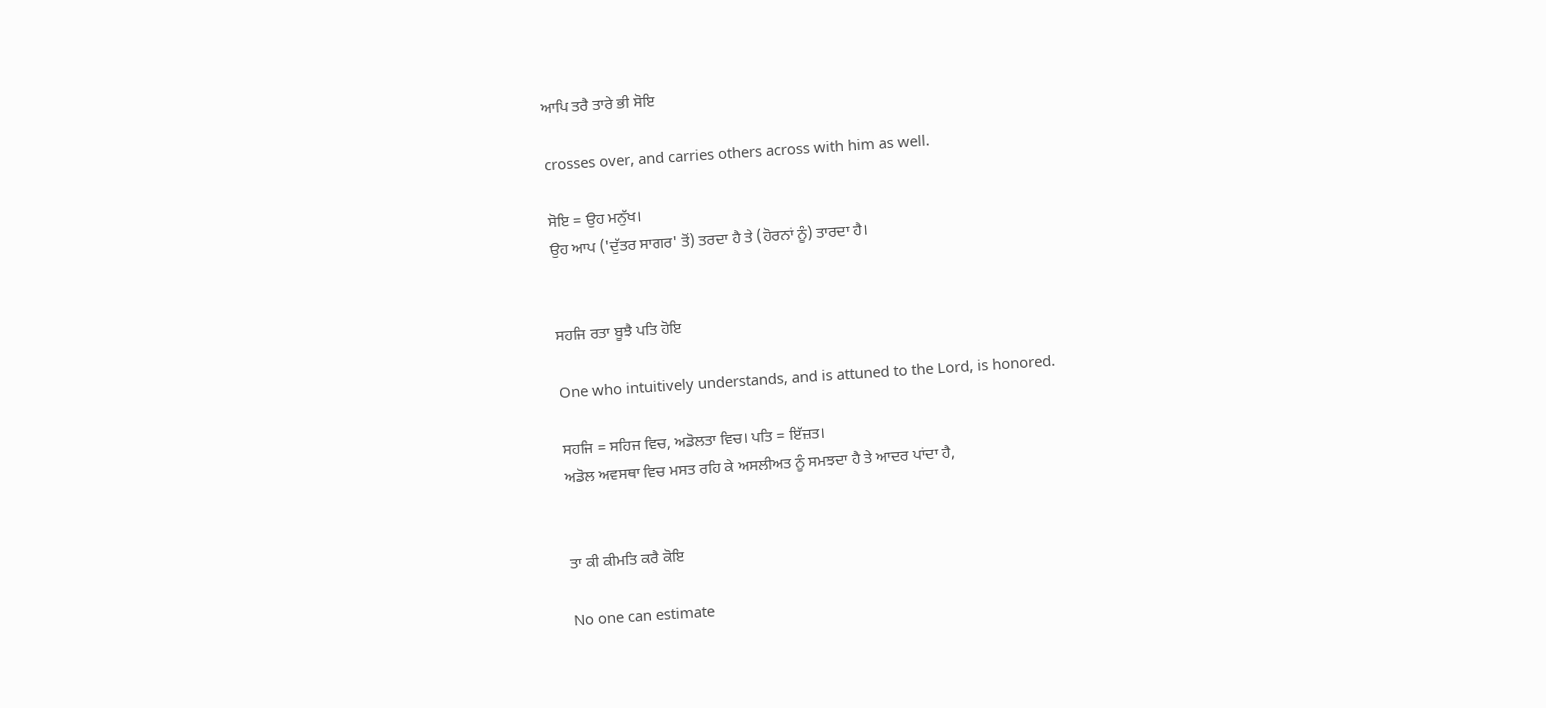ਆਪਿ ਤਰੈ ਤਾਰੇ ਭੀ ਸੋਇ

crosses over, and carries others across with him as well.

ਸੋਇ = ਉਹ ਮਨੁੱਖ।
ਉਹ ਆਪ ('ਦੁੱਤਰ ਸਾਗਰ' ਤੋਂ) ਤਰਦਾ ਹੈ ਤੇ (ਹੋਰਨਾਂ ਨੂੰ) ਤਾਰਦਾ ਹੈ।


ਸਹਜਿ ਰਤਾ ਬੂਝੈ ਪਤਿ ਹੋਇ

One who intuitively understands, and is attuned to the Lord, is honored.

ਸਹਜਿ = ਸਹਿਜ ਵਿਚ, ਅਡੋਲਤਾ ਵਿਚ। ਪਤਿ = ਇੱਜ਼ਤ।
ਅਡੋਲ ਅਵਸਥਾ ਵਿਚ ਮਸਤ ਰਹਿ ਕੇ ਅਸਲੀਅਤ ਨੂੰ ਸਮਝਦਾ ਹੈ ਤੇ ਆਦਰ ਪਾਂਦਾ ਹੈ,


ਤਾ ਕੀ ਕੀਮਤਿ ਕਰੈ ਕੋਇ

No one can estimate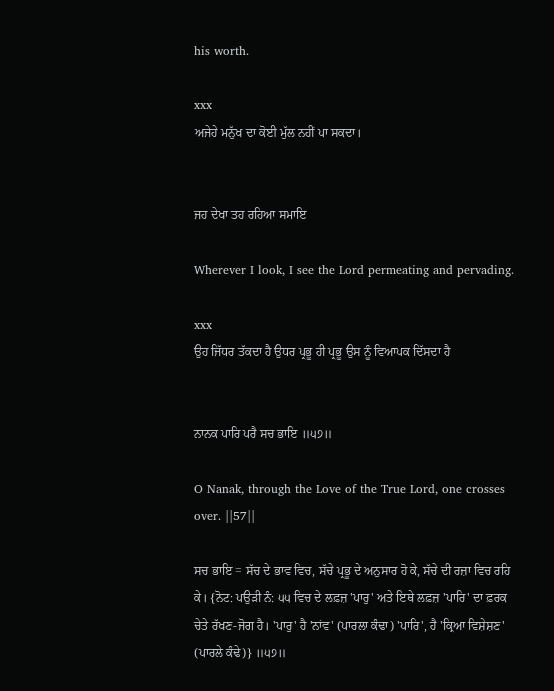his worth.

xxx
ਅਜੇਹੇ ਮਨੁੱਖ ਦਾ ਕੋਈ ਮੁੱਲ ਨਹੀਂ ਪਾ ਸਕਦਾ।


ਜਹ ਦੇਖਾ ਤਹ ਰਹਿਆ ਸਮਾਇ

Wherever I look, I see the Lord permeating and pervading.

xxx
ਉਹ ਜਿੱਧਰ ਤੱਕਦਾ ਹੈ ਉਧਰ ਪ੍ਰਭੂ ਹੀ ਪ੍ਰਭੂ ਉਸ ਨੂੰ ਵਿਆਪਕ ਦਿੱਸਦਾ ਹੈ


ਨਾਨਕ ਪਾਰਿ ਪਰੈ ਸਚ ਭਾਇ ॥੫੭॥

O Nanak, through the Love of the True Lord, one crosses over. ||57||

ਸਚ ਭਾਇ = ਸੱਚ ਦੇ ਭਾਵ ਵਿਚ, ਸੱਚੇ ਪ੍ਰਭੂ ਦੇ ਅਨੁਸਾਰ ਹੋ ਕੇ, ਸੱਚੇ ਦੀ ਰਜ਼ਾ ਵਿਚ ਰਹਿ ਕੇ। {ਨੋਟ: ਪਉੜੀ ਨੰ: ੫੫ ਵਿਚ ਦੇ ਲਫ਼ਜ਼ 'ਪਾਰੁ' ਅਤੇ ਇਥੇ ਲਫ਼ਜ਼ 'ਪਾਰਿ' ਦਾ ਫ਼ਰਕ ਚੇਤੇ ਰੱਖਣ-ਜੋਗ ਹੈ। 'ਪਾਰੁ' ਹੈ 'ਨਾਂਵ' (ਪਾਰਲਾ ਕੰਢਾ) 'ਪਾਰਿ', ਹੈ 'ਕ੍ਰਿਆ ਵਿਸ਼ੇਸ਼ਣ' (ਪਾਰਲੇ ਕੰਢੇ)} ॥੫੭॥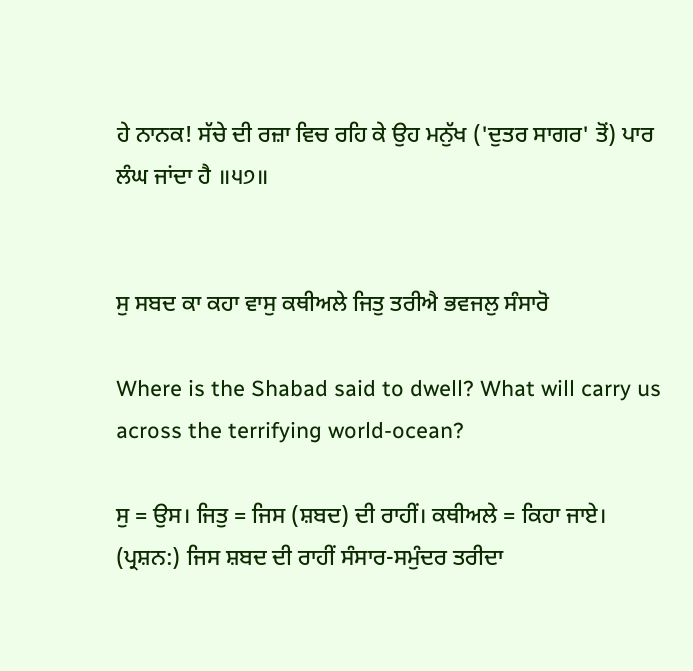ਹੇ ਨਾਨਕ! ਸੱਚੇ ਦੀ ਰਜ਼ਾ ਵਿਚ ਰਹਿ ਕੇ ਉਹ ਮਨੁੱਖ ('ਦੁਤਰ ਸਾਗਰ' ਤੋਂ) ਪਾਰ ਲੰਘ ਜਾਂਦਾ ਹੈ ॥੫੭॥


ਸੁ ਸਬਦ ਕਾ ਕਹਾ ਵਾਸੁ ਕਥੀਅਲੇ ਜਿਤੁ ਤਰੀਐ ਭਵਜਲੁ ਸੰਸਾਰੋ

Where is the Shabad said to dwell? What will carry us across the terrifying world-ocean?

ਸੁ = ਉਸ। ਜਿਤੁ = ਜਿਸ (ਸ਼ਬਦ) ਦੀ ਰਾਹੀਂ। ਕਥੀਅਲੇ = ਕਿਹਾ ਜਾਏ।
(ਪ੍ਰਸ਼ਨ:) ਜਿਸ ਸ਼ਬਦ ਦੀ ਰਾਹੀਂ ਸੰਸਾਰ-ਸਮੁੰਦਰ ਤਰੀਦਾ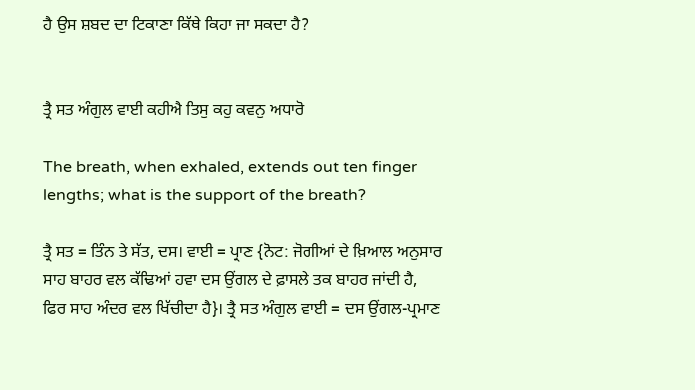ਹੈ ਉਸ ਸ਼ਬਦ ਦਾ ਟਿਕਾਣਾ ਕਿੱਥੇ ਕਿਹਾ ਜਾ ਸਕਦਾ ਹੈ?


ਤ੍ਰੈ ਸਤ ਅੰਗੁਲ ਵਾਈ ਕਹੀਐ ਤਿਸੁ ਕਹੁ ਕਵਨੁ ਅਧਾਰੋ

The breath, when exhaled, extends out ten finger lengths; what is the support of the breath?

ਤ੍ਰੈ ਸਤ = ਤਿੰਨ ਤੇ ਸੱਤ, ਦਸ। ਵਾਈ = ਪ੍ਰਾਣ {ਨੋਟ: ਜੋਗੀਆਂ ਦੇ ਖ਼ਿਆਲ ਅਨੁਸਾਰ ਸਾਹ ਬਾਹਰ ਵਲ ਕੱਢਿਆਂ ਹਵਾ ਦਸ ਉਂਗਲ ਦੇ ਫ਼ਾਸਲੇ ਤਕ ਬਾਹਰ ਜਾਂਦੀ ਹੈ, ਫਿਰ ਸਾਹ ਅੰਦਰ ਵਲ ਖਿੱਚੀਦਾ ਹੈ}। ਤ੍ਰੈ ਸਤ ਅੰਗੁਲ ਵਾਈ = ਦਸ ਉਂਗਲ-ਪ੍ਰਮਾਣ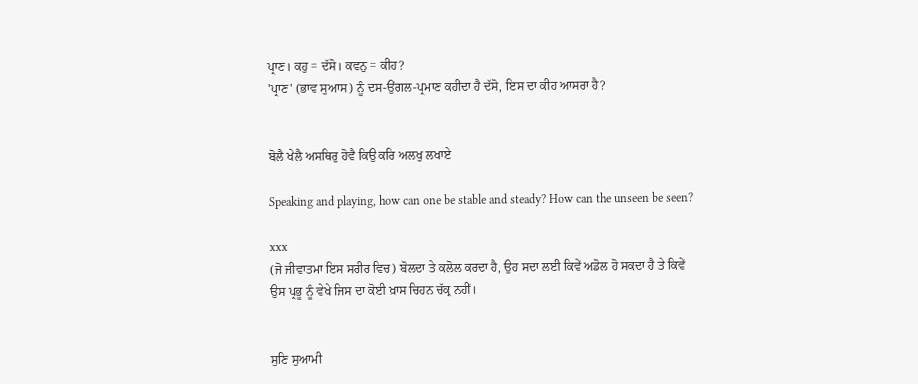ਪ੍ਰਾਣ। ਕਹੁ = ਦੱਸੋ। ਕਵਨੁ = ਕੀਹ?
'ਪ੍ਰਾਣ' (ਭਾਵ ਸੁਆਸ) ਨੂੰ ਦਸ-ਉਂਗਲ-ਪ੍ਰਮਾਣ ਕਹੀਦਾ ਹੈ ਦੱਸੋ, ਇਸ ਦਾ ਕੀਹ ਆਸਰਾ ਹੈ?


ਬੋਲੈ ਖੇਲੈ ਅਸਥਿਰੁ ਹੋਵੈ ਕਿਉ ਕਰਿ ਅਲਖੁ ਲਖਾਏ

Speaking and playing, how can one be stable and steady? How can the unseen be seen?

xxx
(ਜੋ ਜੀਵਾਤਮਾ ਇਸ ਸਰੀਰ ਵਿਚ) ਬੋਲਦਾ ਤੇ ਕਲੋਲ ਕਰਦਾ ਹੈ, ਉਹ ਸਦਾ ਲਈ ਕਿਵੇਂ ਅਡੋਲ ਹੋ ਸਕਦਾ ਹੈ ਤੇ ਕਿਵੇਂ ਉਸ ਪ੍ਰਭੂ ਨੂੰ ਵੇਖੇ ਜਿਸ ਦਾ ਕੋਈ ਖ਼ਾਸ ਚਿਹਨ ਚੱਕ੍ਰ ਨਹੀਂ।


ਸੁਣਿ ਸੁਆਮੀ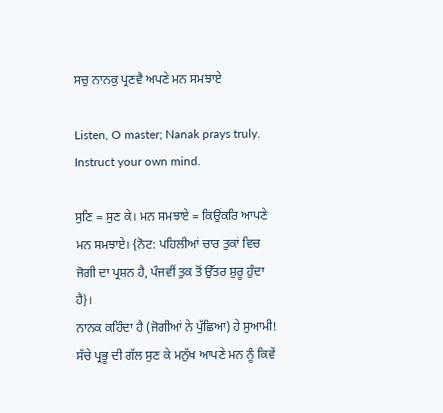ਸਚੁ ਨਾਨਕੁ ਪ੍ਰਣਵੈ ਅਪਣੇ ਮਨ ਸਮਝਾਏ

Listen, O master; Nanak prays truly. Instruct your own mind.

ਸੁਣਿ = ਸੁਣ ਕੇ। ਮਨ ਸਮਝਾਏ = ਕਿਉਂਕਰਿ ਆਪਣੇ ਮਨ ਸਮਝਾਏ। {ਨੋਟ: ਪਹਿਲੀਆਂ ਚਾਰ ਤੁਕਾਂ ਵਿਚ ਜੋਗੀ ਦਾ ਪ੍ਰਸ਼ਨ ਹੈ, ਪੰਜਵੀਂ ਤੁਕ ਤੋਂ ਉੱਤਰ ਸ਼ੁਰੂ ਹੁੰਦਾ ਹੈ}।
ਨਾਨਕ ਕਹਿੰਦਾ ਹੈ (ਜੋਗੀਆਂ ਨੇ ਪੁੱਛਿਆ) ਹੇ ਸੁਆਮੀ! ਸੱਚੇ ਪ੍ਰਭੂ ਦੀ ਗੱਲ ਸੁਣ ਕੇ ਮਨੁੱਖ ਆਪਣੇ ਮਨ ਨੂੰ ਕਿਵੇਂ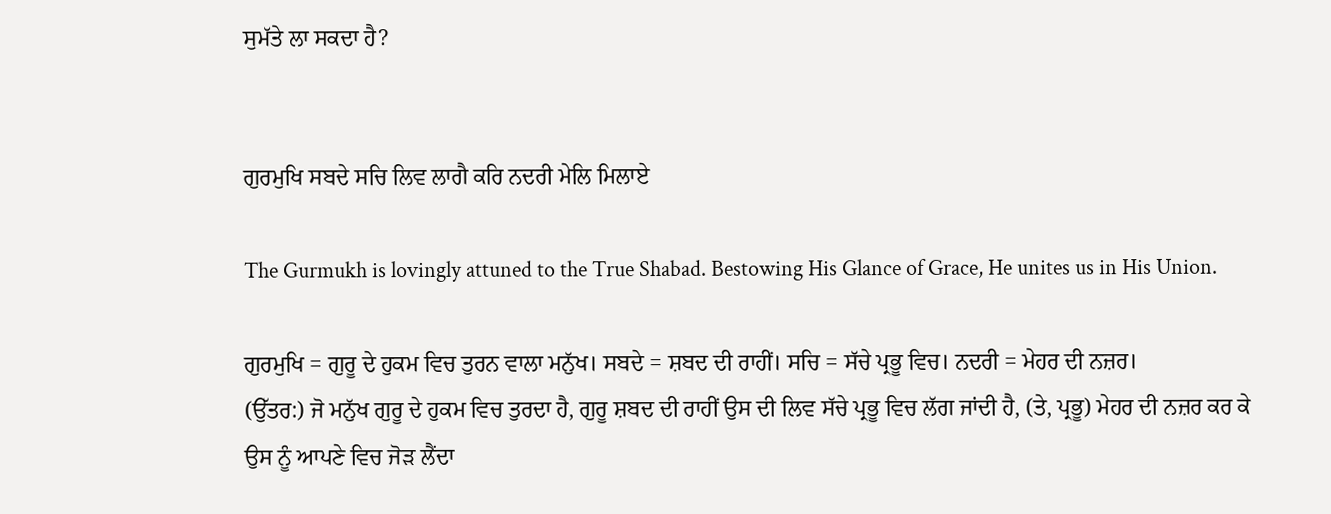ਸੁਮੱਤੇ ਲਾ ਸਕਦਾ ਹੈ?


ਗੁਰਮੁਖਿ ਸਬਦੇ ਸਚਿ ਲਿਵ ਲਾਗੈ ਕਰਿ ਨਦਰੀ ਮੇਲਿ ਮਿਲਾਏ

The Gurmukh is lovingly attuned to the True Shabad. Bestowing His Glance of Grace, He unites us in His Union.

ਗੁਰਮੁਖਿ = ਗੁਰੂ ਦੇ ਹੁਕਮ ਵਿਚ ਤੁਰਨ ਵਾਲਾ ਮਨੁੱਖ। ਸਬਦੇ = ਸ਼ਬਦ ਦੀ ਰਾਹੀਂ। ਸਚਿ = ਸੱਚੇ ਪ੍ਰਭੂ ਵਿਚ। ਨਦਰੀ = ਮੇਹਰ ਦੀ ਨਜ਼ਰ।
(ਉੱਤਰ:) ਜੋ ਮਨੁੱਖ ਗੁਰੂ ਦੇ ਹੁਕਮ ਵਿਚ ਤੁਰਦਾ ਹੈ, ਗੁਰੂ ਸ਼ਬਦ ਦੀ ਰਾਹੀਂ ਉਸ ਦੀ ਲਿਵ ਸੱਚੇ ਪ੍ਰਭੂ ਵਿਚ ਲੱਗ ਜਾਂਦੀ ਹੈ, (ਤੇ, ਪ੍ਰਭੂ) ਮੇਹਰ ਦੀ ਨਜ਼ਰ ਕਰ ਕੇ ਉਸ ਨੂੰ ਆਪਣੇ ਵਿਚ ਜੋੜ ਲੈਂਦਾ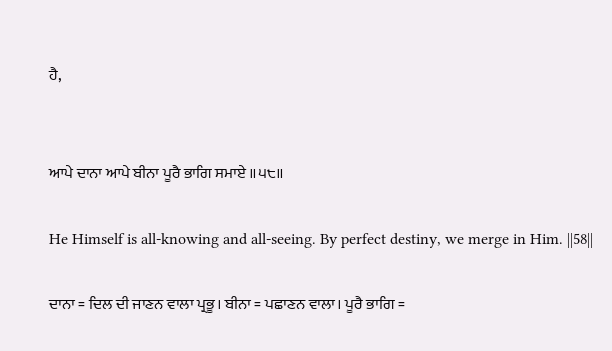ਹੈ,


ਆਪੇ ਦਾਨਾ ਆਪੇ ਬੀਨਾ ਪੂਰੈ ਭਾਗਿ ਸਮਾਏ ॥੫੮॥

He Himself is all-knowing and all-seeing. By perfect destiny, we merge in Him. ||58||

ਦਾਨਾ = ਦਿਲ ਦੀ ਜਾਣਨ ਵਾਲਾ ਪ੍ਰਭੂ। ਬੀਨਾ = ਪਛਾਣਨ ਵਾਲਾ। ਪੂਰੈ ਭਾਗਿ =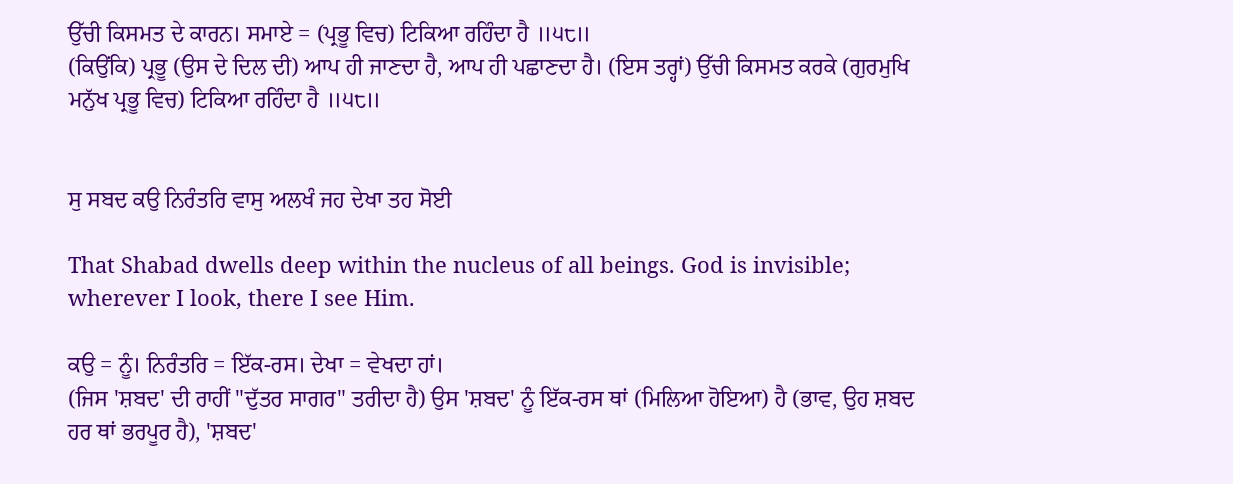ਉੱਚੀ ਕਿਸਮਤ ਦੇ ਕਾਰਨ। ਸਮਾਏ = (ਪ੍ਰਭੂ ਵਿਚ) ਟਿਕਿਆ ਰਹਿੰਦਾ ਹੈ ॥੫੮॥
(ਕਿਉਂਕਿ) ਪ੍ਰਭੂ (ਉਸ ਦੇ ਦਿਲ ਦੀ) ਆਪ ਹੀ ਜਾਣਦਾ ਹੈ, ਆਪ ਹੀ ਪਛਾਣਦਾ ਹੈ। (ਇਸ ਤਰ੍ਹਾਂ) ਉੱਚੀ ਕਿਸਮਤ ਕਰਕੇ (ਗੁਰਮੁਖਿ ਮਨੁੱਖ ਪ੍ਰਭੂ ਵਿਚ) ਟਿਕਿਆ ਰਹਿੰਦਾ ਹੈ ॥੫੮॥


ਸੁ ਸਬਦ ਕਉ ਨਿਰੰਤਰਿ ਵਾਸੁ ਅਲਖੰ ਜਹ ਦੇਖਾ ਤਹ ਸੋਈ

That Shabad dwells deep within the nucleus of all beings. God is invisible; wherever I look, there I see Him.

ਕਉ = ਨੂੰ। ਨਿਰੰਤਰਿ = ਇੱਕ-ਰਸ। ਦੇਖਾ = ਵੇਖਦਾ ਹਾਂ।
(ਜਿਸ 'ਸ਼ਬਦ' ਦੀ ਰਾਹੀਂ "ਦੁੱਤਰ ਸਾਗਰ" ਤਰੀਦਾ ਹੈ) ਉਸ 'ਸ਼ਬਦ' ਨੂੰ ਇੱਕ-ਰਸ ਥਾਂ (ਮਿਲਿਆ ਹੋਇਆ) ਹੈ (ਭਾਵ, ਉਹ ਸ਼ਬਦ ਹਰ ਥਾਂ ਭਰਪੂਰ ਹੈ), 'ਸ਼ਬਦ'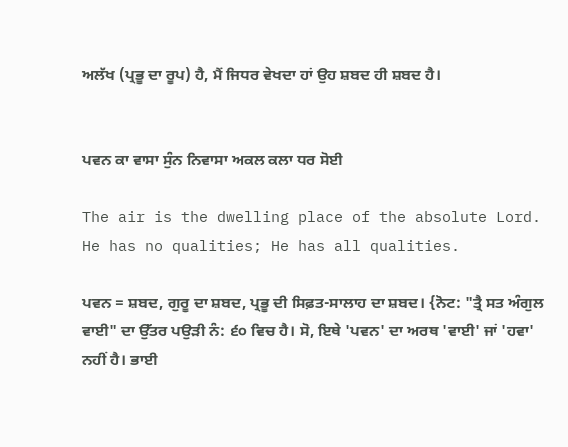ਅਲੱਖ (ਪ੍ਰਭੂ ਦਾ ਰੂਪ) ਹੈ, ਮੈਂ ਜਿਧਰ ਵੇਖਦਾ ਹਾਂ ਉਹ ਸ਼ਬਦ ਹੀ ਸ਼ਬਦ ਹੈ।


ਪਵਨ ਕਾ ਵਾਸਾ ਸੁੰਨ ਨਿਵਾਸਾ ਅਕਲ ਕਲਾ ਧਰ ਸੋਈ

The air is the dwelling place of the absolute Lord. He has no qualities; He has all qualities.

ਪਵਨ = ਸ਼ਬਦ, ਗੁਰੂ ਦਾ ਸ਼ਬਦ, ਪ੍ਰਭੂ ਦੀ ਸਿਫ਼ਤ-ਸਾਲਾਹ ਦਾ ਸ਼ਬਦ। {ਨੋਟ: "ਤ੍ਰੈ ਸਤ ਅੰਗੁਲ ਵਾਈ" ਦਾ ਉੱਤਰ ਪਉੜੀ ਨੰ: ੬੦ ਵਿਚ ਹੈ। ਸੋ, ਇਥੇ 'ਪਵਨ' ਦਾ ਅਰਥ 'ਵਾਈ' ਜਾਂ 'ਹਵਾ' ਨਹੀਂ ਹੈ। ਭਾਈ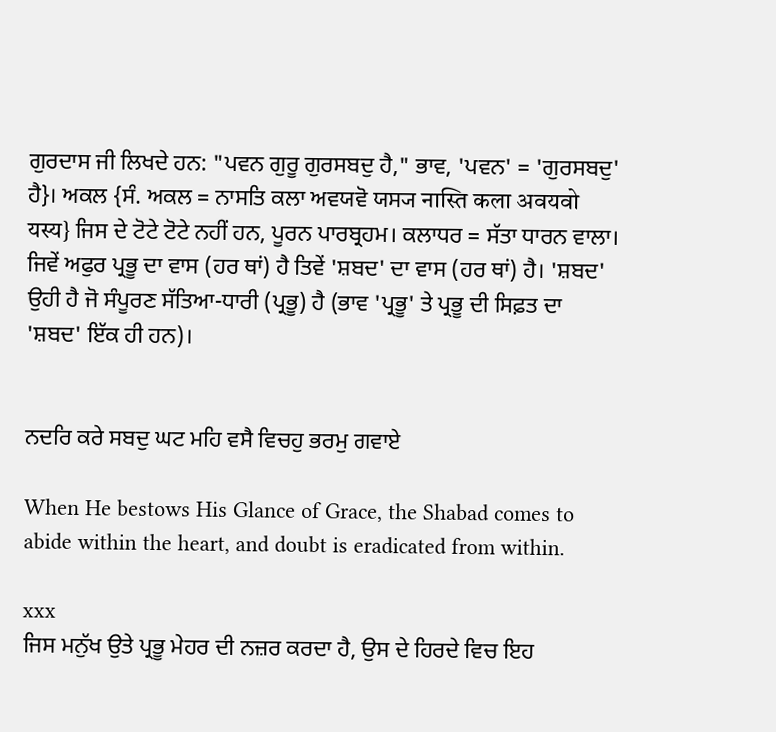ਗੁਰਦਾਸ ਜੀ ਲਿਖਦੇ ਹਨ: "ਪਵਨ ਗੁਰੂ ਗੁਰਸਬਦੁ ਹੈ," ਭਾਵ, 'ਪਵਨ' = 'ਗੁਰਸਬਦੁ' ਹੈ}। ਅਕਲ {ਸੰ. ਅਕਲ = ਨਾਸਤਿ ਕਲਾ ਅਵਯਵੋ ਯਸ੍ਯ नास्ति कला अवयवो यस्य} ਜਿਸ ਦੇ ਟੋਟੇ ਟੋਟੇ ਨਹੀਂ ਹਨ, ਪੂਰਨ ਪਾਰਬ੍ਰਹਮ। ਕਲਾਧਰ = ਸੱਤਾ ਧਾਰਨ ਵਾਲਾ।
ਜਿਵੇਂ ਅਫੁਰ ਪ੍ਰਭੂ ਦਾ ਵਾਸ (ਹਰ ਥਾਂ) ਹੈ ਤਿਵੇਂ 'ਸ਼ਬਦ' ਦਾ ਵਾਸ (ਹਰ ਥਾਂ) ਹੈ। 'ਸ਼ਬਦ' ਉਹੀ ਹੈ ਜੋ ਸੰਪੂਰਣ ਸੱਤਿਆ-ਧਾਰੀ (ਪ੍ਰਭੂ) ਹੈ (ਭਾਵ 'ਪ੍ਰਭੂ' ਤੇ ਪ੍ਰਭੂ ਦੀ ਸਿਫ਼ਤ ਦਾ 'ਸ਼ਬਦ' ਇੱਕ ਹੀ ਹਨ)।


ਨਦਰਿ ਕਰੇ ਸਬਦੁ ਘਟ ਮਹਿ ਵਸੈ ਵਿਚਹੁ ਭਰਮੁ ਗਵਾਏ

When He bestows His Glance of Grace, the Shabad comes to abide within the heart, and doubt is eradicated from within.

xxx
ਜਿਸ ਮਨੁੱਖ ਉਤੇ ਪ੍ਰਭੂ ਮੇਹਰ ਦੀ ਨਜ਼ਰ ਕਰਦਾ ਹੈ, ਉਸ ਦੇ ਹਿਰਦੇ ਵਿਚ ਇਹ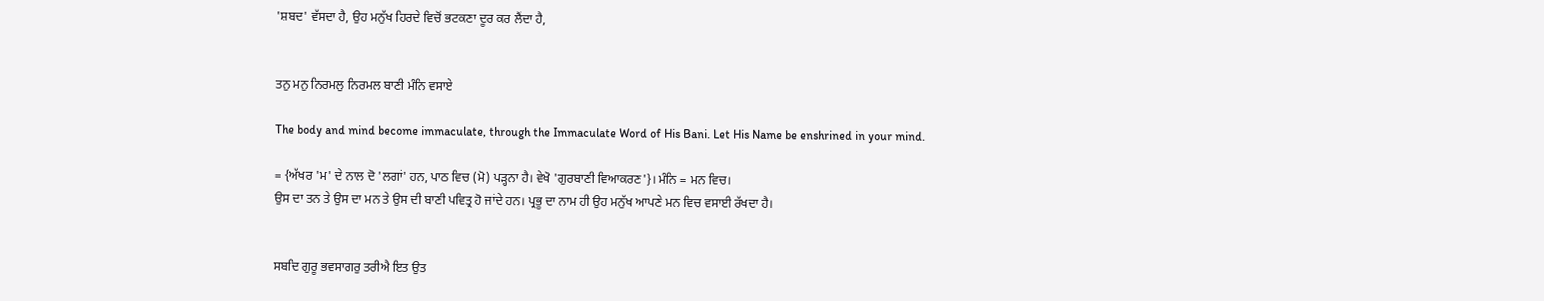'ਸ਼ਬਦ' ਵੱਸਦਾ ਹੈ, ਉਹ ਮਨੁੱਖ ਹਿਰਦੇ ਵਿਚੋਂ ਭਟਕਣਾ ਦੂਰ ਕਰ ਲੈਂਦਾ ਹੈ,


ਤਨੁ ਮਨੁ ਨਿਰਮਲੁ ਨਿਰਮਲ ਬਾਣੀ ਮੰਨਿ ਵਸਾਏ

The body and mind become immaculate, through the Immaculate Word of His Bani. Let His Name be enshrined in your mind.

= {ਅੱਖਰ 'ਮ' ਦੇ ਨਾਲ ਦੋ 'ਲਗਾਂ' ਹਨ, ਪਾਠ ਵਿਚ (ਮੋ) ਪੜ੍ਹਨਾ ਹੈ। ਵੇਖੋ 'ਗੁਰਬਾਣੀ ਵਿਆਕਰਣ'}। ਮੰਨਿ = ਮਨ ਵਿਚ।
ਉਸ ਦਾ ਤਨ ਤੇ ਉਸ ਦਾ ਮਨ ਤੇ ਉਸ ਦੀ ਬਾਣੀ ਪਵਿਤ੍ਰ ਹੋ ਜਾਂਦੇ ਹਨ। ਪ੍ਰਭੂ ਦਾ ਨਾਮ ਹੀ ਉਹ ਮਨੁੱਖ ਆਪਣੇ ਮਨ ਵਿਚ ਵਸਾਈ ਰੱਖਦਾ ਹੈ।


ਸਬਦਿ ਗੁਰੂ ਭਵਸਾਗਰੁ ਤਰੀਐ ਇਤ ਉਤ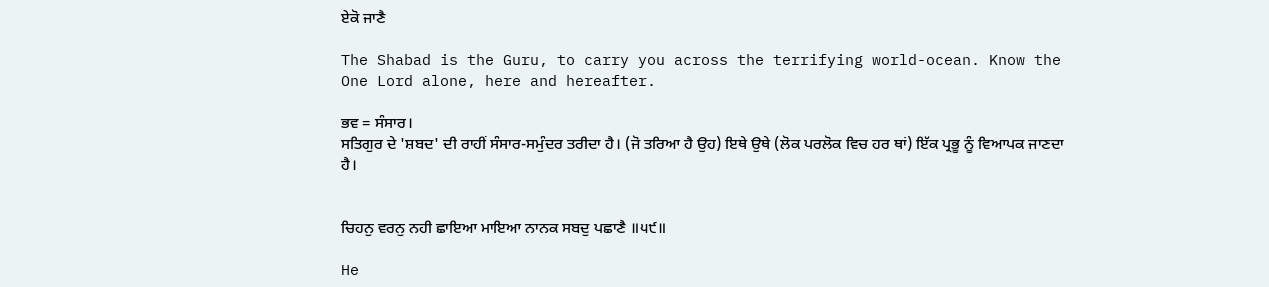ਏਕੋ ਜਾਣੈ

The Shabad is the Guru, to carry you across the terrifying world-ocean. Know the One Lord alone, here and hereafter.

ਭਵ = ਸੰਸਾਰ।
ਸਤਿਗੁਰ ਦੇ 'ਸ਼ਬਦ' ਦੀ ਰਾਹੀਂ ਸੰਸਾਰ-ਸਮੁੰਦਰ ਤਰੀਦਾ ਹੈ। (ਜੋ ਤਰਿਆ ਹੈ ਉਹ) ਇਥੇ ਉਥੇ (ਲੋਕ ਪਰਲੋਕ ਵਿਚ ਹਰ ਥਾਂ) ਇੱਕ ਪ੍ਰਭੂ ਨੂੰ ਵਿਆਪਕ ਜਾਣਦਾ ਹੈ।


ਚਿਹਨੁ ਵਰਨੁ ਨਹੀ ਛਾਇਆ ਮਾਇਆ ਨਾਨਕ ਸਬਦੁ ਪਛਾਣੈ ॥੫੯॥

He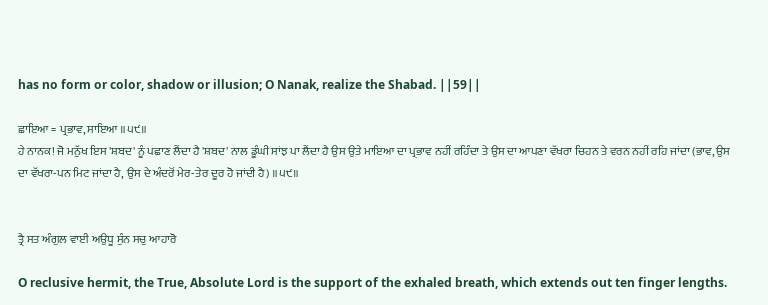has no form or color, shadow or illusion; O Nanak, realize the Shabad. ||59||

ਛਾਇਆ = ਪ੍ਰਭਾਵ, ਸਾਇਆ ॥੫੯॥
ਹੇ ਨਾਨਕ! ਜੋ ਮਨੁੱਖ ਇਸ 'ਸ਼ਬਦ' ਨੂੰ ਪਛਾਣ ਲੈਂਦਾ ਹੈ 'ਸ਼ਬਦ' ਨਾਲ ਡੂੰਘੀ ਸਾਂਝ ਪਾ ਲੈਂਦਾ ਹੈ ਉਸ ਉਤੇ ਮਾਇਆ ਦਾ ਪ੍ਰਭਾਵ ਨਹੀਂ ਰਹਿੰਦਾ ਤੇ ਉਸ ਦਾ ਆਪਣਾ ਵੱਖਰਾ ਚਿਹਨ ਤੇ ਵਰਨ ਨਹੀਂ ਰਹਿ ਜਾਂਦਾ (ਭਾਵ, ਉਸ ਦਾ ਵੱਖਰਾ-ਪਨ ਮਿਟ ਜਾਂਦਾ ਹੈ, ਉਸ ਦੇ ਅੰਦਰੋਂ ਮੇਰ-ਤੇਰ ਦੂਰ ਹੋ ਜਾਂਦੀ ਹੈ) ॥੫੯॥


ਤ੍ਰੈ ਸਤ ਅੰਗੁਲ ਵਾਈ ਅਉਧੂ ਸੁੰਨ ਸਚੁ ਆਹਾਰੋ

O reclusive hermit, the True, Absolute Lord is the support of the exhaled breath, which extends out ten finger lengths.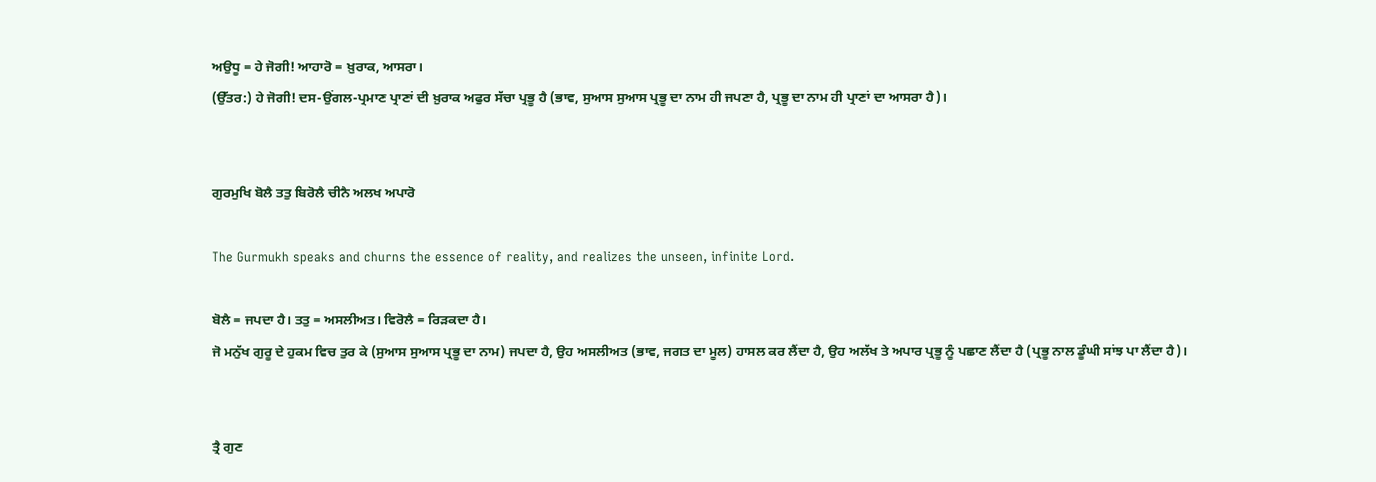ਅਉਧੂ = ਹੇ ਜੋਗੀ! ਆਹਾਰੋ = ਖ਼ੁਰਾਕ, ਆਸਰਾ।
(ਉੱਤਰ:) ਹੇ ਜੋਗੀ! ਦਸ-ਉਂਗਲ-ਪ੍ਰਮਾਣ ਪ੍ਰਾਣਾਂ ਦੀ ਖ਼ੁਰਾਕ ਅਫੁਰ ਸੱਚਾ ਪ੍ਰਭੂ ਹੈ (ਭਾਵ, ਸੁਆਸ ਸੁਆਸ ਪ੍ਰਭੂ ਦਾ ਨਾਮ ਹੀ ਜਪਣਾ ਹੈ, ਪ੍ਰਭੂ ਦਾ ਨਾਮ ਹੀ ਪ੍ਰਾਣਾਂ ਦਾ ਆਸਰਾ ਹੈ)।


ਗੁਰਮੁਖਿ ਬੋਲੈ ਤਤੁ ਬਿਰੋਲੈ ਚੀਨੈ ਅਲਖ ਅਪਾਰੋ

The Gurmukh speaks and churns the essence of reality, and realizes the unseen, infinite Lord.

ਬੋਲੈ = ਜਪਦਾ ਹੈ। ਤਤੁ = ਅਸਲੀਅਤ। ਵਿਰੋਲੈ = ਰਿੜਕਦਾ ਹੈ।
ਜੋ ਮਨੁੱਖ ਗੁਰੂ ਦੇ ਹੁਕਮ ਵਿਚ ਤੁਰ ਕੇ (ਸੁਆਸ ਸੁਆਸ ਪ੍ਰਭੂ ਦਾ ਨਾਮ) ਜਪਦਾ ਹੈ, ਉਹ ਅਸਲੀਅਤ (ਭਾਵ, ਜਗਤ ਦਾ ਮੂਲ) ਹਾਸਲ ਕਰ ਲੈਂਦਾ ਹੈ, ਉਹ ਅਲੱਖ ਤੇ ਅਪਾਰ ਪ੍ਰਭੂ ਨੂੰ ਪਛਾਣ ਲੈਂਦਾ ਹੈ (ਪ੍ਰਭੂ ਨਾਲ ਡੂੰਘੀ ਸਾਂਝ ਪਾ ਲੈਂਦਾ ਹੈ)।


ਤ੍ਰੈ ਗੁਣ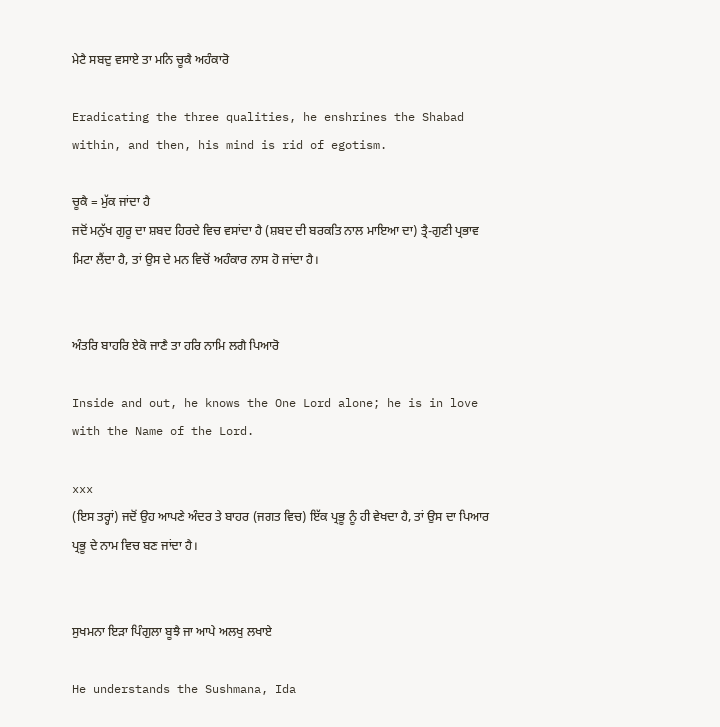ਮੇਟੈ ਸਬਦੁ ਵਸਾਏ ਤਾ ਮਨਿ ਚੂਕੈ ਅਹੰਕਾਰੋ

Eradicating the three qualities, he enshrines the Shabad within, and then, his mind is rid of egotism.

ਚੂਕੈ = ਮੁੱਕ ਜਾਂਦਾ ਹੈ
ਜਦੋਂ ਮਨੁੱਖ ਗੁਰੂ ਦਾ ਸ਼ਬਦ ਹਿਰਦੇ ਵਿਚ ਵਸਾਂਦਾ ਹੈ (ਸ਼ਬਦ ਦੀ ਬਰਕਤਿ ਨਾਲ ਮਾਇਆ ਦਾ) ਤ੍ਰੈ-ਗੁਣੀ ਪ੍ਰਭਾਵ ਮਿਟਾ ਲੈਂਦਾ ਹੈ, ਤਾਂ ਉਸ ਦੇ ਮਨ ਵਿਚੋਂ ਅਹੰਕਾਰ ਨਾਸ ਹੋ ਜਾਂਦਾ ਹੈ।


ਅੰਤਰਿ ਬਾਹਰਿ ਏਕੋ ਜਾਣੈ ਤਾ ਹਰਿ ਨਾਮਿ ਲਗੈ ਪਿਆਰੋ

Inside and out, he knows the One Lord alone; he is in love with the Name of the Lord.

xxx
(ਇਸ ਤਰ੍ਹਾਂ) ਜਦੋਂ ਉਹ ਆਪਣੇ ਅੰਦਰ ਤੇ ਬਾਹਰ (ਜਗਤ ਵਿਚ) ਇੱਕ ਪ੍ਰਭੂ ਨੂੰ ਹੀ ਵੇਖਦਾ ਹੈ, ਤਾਂ ਉਸ ਦਾ ਪਿਆਰ ਪ੍ਰਭੂ ਦੇ ਨਾਮ ਵਿਚ ਬਣ ਜਾਂਦਾ ਹੈ।


ਸੁਖਮਨਾ ਇੜਾ ਪਿੰਗੁਲਾ ਬੂਝੈ ਜਾ ਆਪੇ ਅਲਖੁ ਲਖਾਏ

He understands the Sushmana, Ida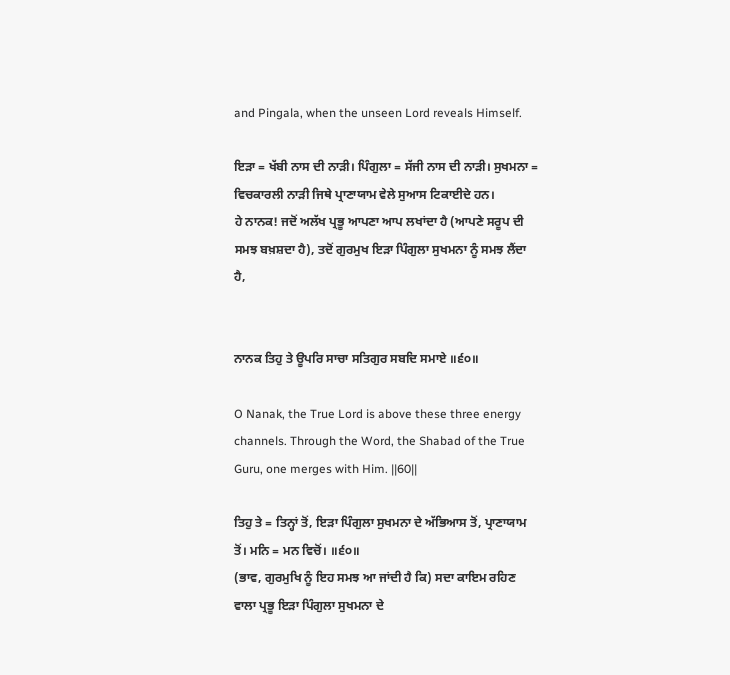and Pingala, when the unseen Lord reveals Himself.

ਇੜਾ = ਖੱਬੀ ਨਾਸ ਦੀ ਨਾੜੀ। ਪਿੰਗੁਲਾ = ਸੱਜੀ ਨਾਸ ਦੀ ਨਾੜੀ। ਸੁਖਮਨਾ = ਵਿਚਕਾਰਲੀ ਨਾੜੀ ਜਿਥੇ ਪ੍ਰਾਣਾਯਾਮ ਵੇਲੇ ਸੁਆਸ ਟਿਕਾਈਦੇ ਹਨ।
ਹੇ ਨਾਨਕ! ਜਦੋਂ ਅਲੱਖ ਪ੍ਰਭੂ ਆਪਣਾ ਆਪ ਲਖਾਂਦਾ ਹੈ (ਆਪਣੇ ਸਰੂਪ ਦੀ ਸਮਝ ਬਖ਼ਸ਼ਦਾ ਹੈ), ਤਦੋਂ ਗੁਰਮੁਖ ਇੜਾ ਪਿੰਗੁਲਾ ਸੁਖਮਨਾ ਨੂੰ ਸਮਝ ਲੈਂਦਾ ਹੈ,


ਨਾਨਕ ਤਿਹੁ ਤੇ ਊਪਰਿ ਸਾਚਾ ਸਤਿਗੁਰ ਸਬਦਿ ਸਮਾਏ ॥੬੦॥

O Nanak, the True Lord is above these three energy channels. Through the Word, the Shabad of the True Guru, one merges with Him. ||60||

ਤਿਹੁ ਤੇ = ਤਿਨ੍ਹਾਂ ਤੋਂ, ਇੜਾ ਪਿੰਗੁਲਾ ਸੁਖਮਨਾ ਦੇ ਅੱਭਿਆਸ ਤੋਂ, ਪ੍ਰਾਣਾਯਾਮ ਤੋਂ। ਮਨਿ = ਮਨ ਵਿਚੋਂ। ॥੬੦॥
(ਭਾਵ, ਗੁਰਮੁਖਿ ਨੂੰ ਇਹ ਸਮਝ ਆ ਜਾਂਦੀ ਹੈ ਕਿ) ਸਦਾ ਕਾਇਮ ਰਹਿਣ ਵਾਲਾ ਪ੍ਰਭੂ ਇੜਾ ਪਿੰਗੁਲਾ ਸੁਖਮਨਾ ਦੇ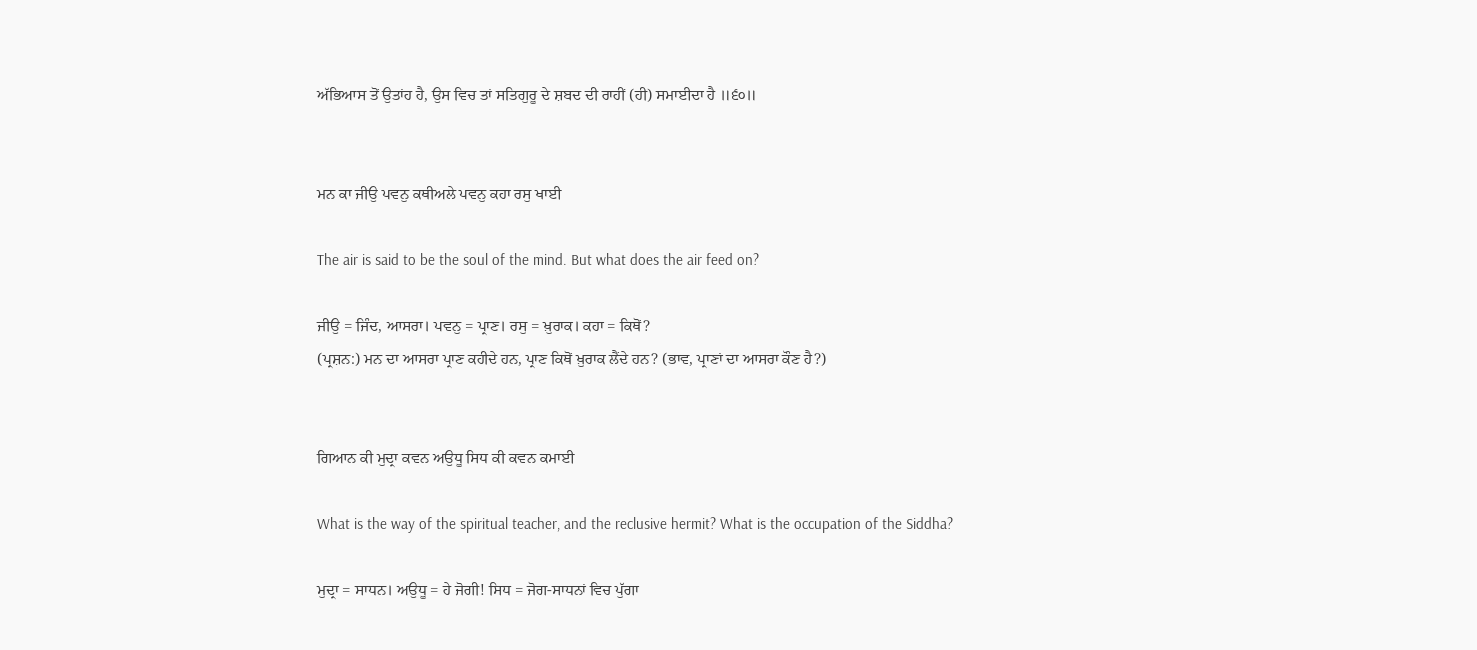ਅੱਭਿਆਸ ਤੋਂ ਉਤਾਂਹ ਹੈ, ਉਸ ਵਿਚ ਤਾਂ ਸਤਿਗੁਰੂ ਦੇ ਸ਼ਬਦ ਦੀ ਰਾਹੀਂ (ਹੀ) ਸਮਾਈਦਾ ਹੈ ॥੬੦॥


ਮਨ ਕਾ ਜੀਉ ਪਵਨੁ ਕਥੀਅਲੇ ਪਵਨੁ ਕਹਾ ਰਸੁ ਖਾਈ

The air is said to be the soul of the mind. But what does the air feed on?

ਜੀਉ = ਜਿੰਦ, ਆਸਰਾ। ਪਵਨੁ = ਪ੍ਰਾਣ। ਰਸੁ = ਖ਼ੁਰਾਕ। ਕਹਾ = ਕਿਥੋਂ?
(ਪ੍ਰਸ਼ਨ:) ਮਨ ਦਾ ਆਸਰਾ ਪ੍ਰਾਣ ਕਹੀਦੇ ਹਨ, ਪ੍ਰਾਣ ਕਿਥੋਂ ਖ਼ੁਰਾਕ ਲੈਂਦੇ ਹਨ? (ਭਾਵ, ਪ੍ਰਾਣਾਂ ਦਾ ਆਸਰਾ ਕੌਣ ਹੈ?)


ਗਿਆਨ ਕੀ ਮੁਦ੍ਰਾ ਕਵਨ ਅਉਧੂ ਸਿਧ ਕੀ ਕਵਨ ਕਮਾਈ

What is the way of the spiritual teacher, and the reclusive hermit? What is the occupation of the Siddha?

ਮੁਦ੍ਰਾ = ਸਾਧਨ। ਅਉਧੂ = ਹੇ ਜੋਗੀ! ਸਿਧ = ਜੋਗ-ਸਾਧਨਾਂ ਵਿਚ ਪੁੱਗਾ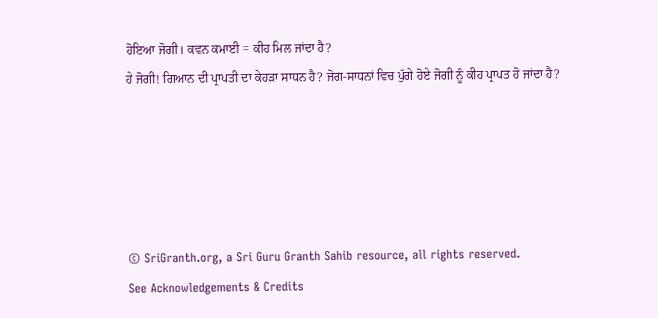ਹੋਇਆ ਜੋਗੀ। ਕਵਨ ਕਮਾਈ = ਕੀਹ ਮਿਲ ਜਾਂਦਾ ਹੈ?
ਹੇ ਜੋਗੀ! ਗਿਆਨ ਦੀ ਪ੍ਰਾਪਤੀ ਦਾ ਕੇਹੜਾ ਸਾਧਨ ਹੈ? ਜੋਗ-ਸਾਧਨਾਂ ਵਿਚ ਪੁੱਗੇ ਹੋਏ ਜੋਗੀ ਨੂੰ ਕੀਹ ਪ੍ਰਾਪਤ ਹੋ ਜਾਂਦਾ ਹੈ?





© SriGranth.org, a Sri Guru Granth Sahib resource, all rights reserved.
See Acknowledgements & Credits